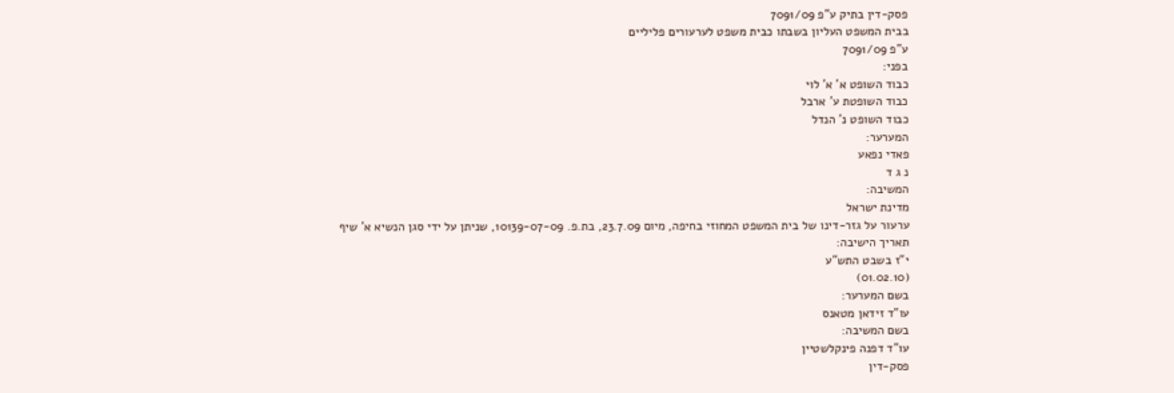פסק-דין בתיק ע"פ 7091/09
בבית המשפט העליון בשבתו כבית משפט לערעורים פליליים
ע"פ 7091/09
בפני:
כבוד השופט א' א' לוי
כבוד השופטת ע' ארבל
כבוד השופט נ' הנדל
המערער:
פאדי נפאע
נ ג ד
המשיבה:
מדינת ישראל
ערעור על גזר-דינו של בית המשפט המחוזי בחיפה, מיום 23.7.09, בת.פ. 10139-07-09, שניתן על ידי סגן הנשיא א' שיף
תאריך הישיבה:
י"ז בשבט התש"ע
(01.02.10)
בשם המערער:
עו"ד זידאן מטאנס
בשם המשיבה:
עו"ד דפנה פינקלשטיין
פסק-דין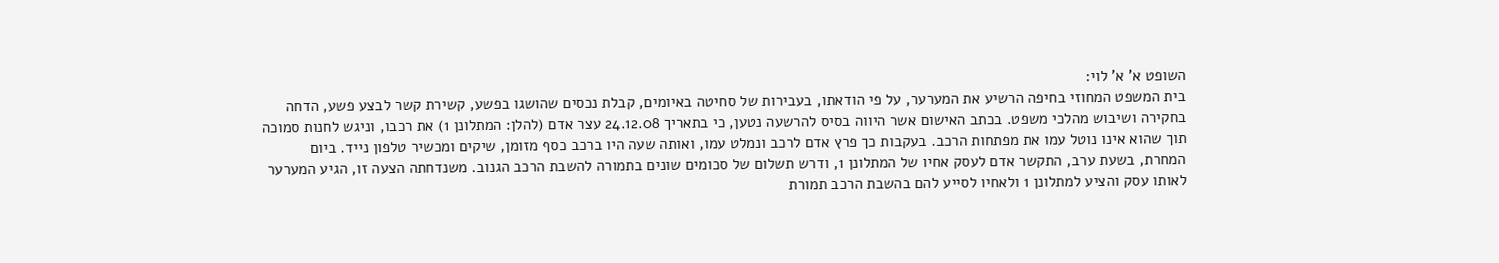השופט א' א' לוי:
בית המשפט המחוזי בחיפה הרשיע את המערער, על פי הודאתו, בעבירות של סחיטה באיומים, קבלת נכסים שהושגו בפשע, קשירת קשר לבצע פשע, הדחה בחקירה ושיבוש מהלכי משפט. בכתב האישום אשר היווה בסיס להרשעה נטען, כי בתאריך 24.12.08 עצר אדם (להלן: המתלונן 1) את רכבו, וניגש לחנות סמוכה תוך שהוא אינו נוטל עמו את מפתחות הרכב. בעקבות כך פרץ אדם לרכב ונמלט עמו, ואותה שעה היו ברכב כסף מזומן, שיקים ומכשיר טלפון נייד. ביום המחרת, בשעת ערב, התקשר אדם לעסק אחיו של המתלונן 1, ודרש תשלום של סכומים שונים בתמורה להשבת הרכב הגנוב. משנדחתה הצעה זו, הגיע המערער לאותו עסק והציע למתלונן 1 ולאחיו לסייע להם בהשבת הרכב תמורת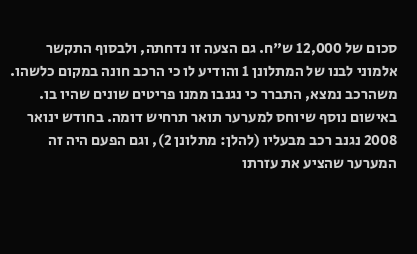סכום של 12,000 ש"ח. גם הצעה זו נדחתה, ולבסוף התקשר אלמוני לבנו של המתלונן 1 והודיע לו כי הרכב חונה במקום כלשהו. משהרכב נמצא, התברר כי נגנבו ממנו פריטים שונים שהיו בו.
באישום נוסף שיוחס למערער תואר תרחיש דומה. בחודש ינואר 2008 נגנב רכב מבעליו (להלן: מתלונן 2), וגם הפעם היה זה המערער שהציע את עזרתו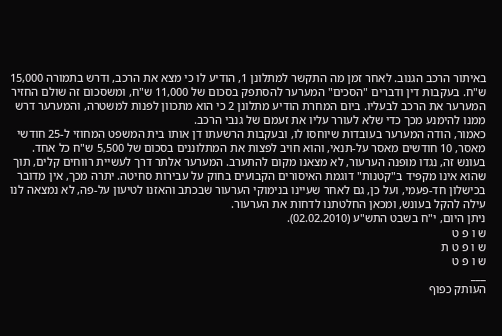באיתור הרכב הגנוב. לאחר זמן מה התקשר למתלונן 1, הודיע לו כי מצא את הרכב, ודרש בתמורה 15,000 ש"ח. בעקבות דין ודברים "הסכים" המערער להסתפק בסכום של 11,000 ש"ח, ומשסכום זה שולם החזיר המערער את הרכב לבעליו. ביום המחרת הודיע מתלונן 2 כי הוא מתכוון לפנות למשטרה, והמערער דרש ממנו להימנע מכך כדי שלא לעורר עליו את זעמם של גנבי הרכב.
כאמור, הודה המערער בעובדות שיוחסו לו, ובעקבות הרשעתו דן אותו בית המשפט המחוזי ל-25 חודשי מאסר, 10 חודשים מאסר על-תנאי, והוא חויב לפצות את המתלוננים בסכום של 5,500 ש"ח כל אחד.
בעונש זה, נגדו מופנה הערעור, לא מצאנו מקום להתערב. המערער אלתר דרך לעשיית רווחים קלים, תוך שהוא אינו מקפיד ב"קטנות" דוגמת האיסורים הקבועים בחוק על עבירות סחיטה. יתרה מכך, אין מדובר בכישלון חד-פעמי, ועל כן, גם לאחר שעיינו בנימוקי הערעור שבכתב והאזנו לטיעון על-פה, לא נמצאה לנו עילה להקל בעונש, ומכאן החלטתנו לדחות את הערעור.
ניתן היום, י"ח בשבט התש"ע (02.02.2010).
ש ו פ ט
ש ו פ ט ת
ש ו פ ט
___
העותק כפוף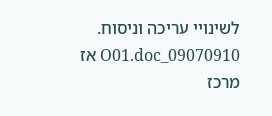לשינויי עריכה וניסוח. 09070910_O01.doc אז
מרכז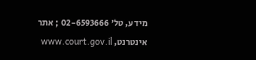מידע, טל' 02-6593666 ; אתר אינטרנט, www.court.gov.il